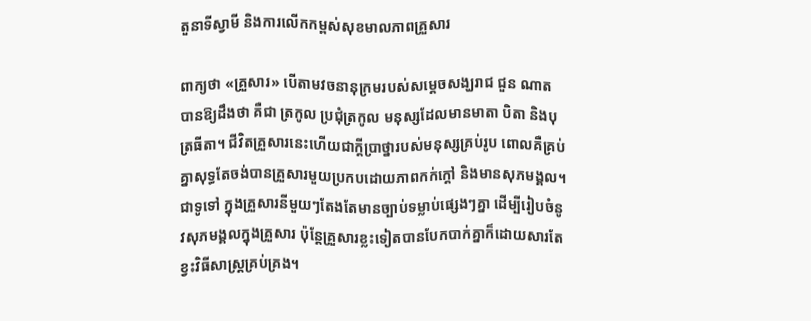តួនាទីស្វាមី និងការលើកកម្ពស់សុខមាលភាពគ្រួសារ

ពាក្យថា «គ្រួសារ» បើតាមវចនានុក្រមរបស់សម្តេចសង្ឃរាជ ជួន ណាត បានឱ្យដឹងថា គឺជា ត្រកូល ប្រជុំត្រកូល មនុស្សដែលមានមាតា បិតា និងបុត្រធីតា។ ជីវិតគ្រួសារនេះហើយជាក្តីប្រាថ្នារបស់មនុស្សគ្រប់រូប ពោលគឺគ្រប់គ្នាសុទ្ធតែចង់បានគ្រួសារមួយប្រកបដោយភាពកក់ក្តៅ និងមានសុភមង្គល។ ជាទូទៅ ក្នុងគ្រួសារនីមួយៗតែងតែមានច្បាប់ទម្លាប់ផ្សេងៗគ្នា ដើម្បីរៀបចំនូវសុភមង្គលក្នុងគ្រួសារ ប៉ុន្តែគ្រួសារខ្លះទៀតបានបែកបាក់គ្នាក៏ដោយសារតែខ្វះវិធីសាស្ត្រគ្រប់គ្រង។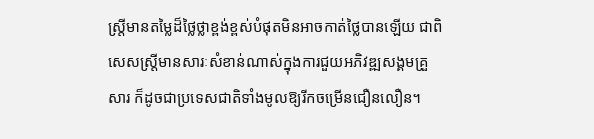ស្ត្រីមានតម្លៃដ៏ថ្លៃថ្លាខ្ពង់ខ្ពស់បំផុតមិនអាចកាត់ថ្លៃបានឡើយ ជាពិសេសស្ត្រីមានសារៈសំខាន់ណាស់ក្នុងការជួយអភិវឌ្ឍសង្គមគ្រួសារ ក៏ដូចជាប្រទេសជាតិទាំងមូលឱ្យរីកចម្រើនជឿនលឿន។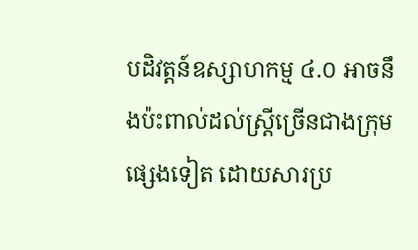បដិវត្តន៍ឧស្សាហកម្ម ៤.០ អាចនឹងប៉ះពាល់ដល់ស្ត្រីច្រើនជាងក្រុមផ្សេងទៀត ដោយសារប្រ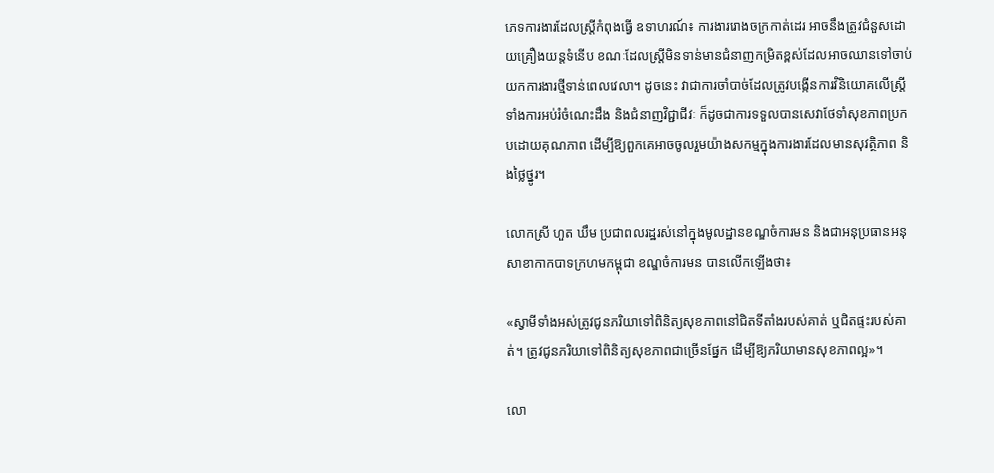ភេទការងារដែលស្ត្រីកំពុងធ្វើ ឧទាហរណ៍៖ ការងាររោងចក្រកាត់ដេរ អាចនឹងត្រូវជំនួសដោយគ្រឿងយន្តទំនើប ខណៈដែលស្ត្រីមិនទាន់មានជំនាញកម្រិតខ្ពស់ដែលអាចឈានទៅចាប់យកការងារថ្មីទាន់ពេលវេលា។ ដូចនេះ វាជាការចាំបាច់ដែលត្រូវបង្កើនការវិនិយោគលើស្ត្រី ទាំងការអប់រំចំណេះដឹង និងជំនាញវិជ្ជាជីវៈ ក៏ដូចជាការទទួលបានសេវាថែទាំសុខភាពប្រកបដោយគុណភាព ដើម្បីឱ្យពួកគេអាចចូលរួមយ៉ាងសកម្មក្នុងការងារដែលមានសុវត្ថិភាព និងថ្លៃថ្នូរ។

លោកស្រី ហួត ឃឹម ប្រជាពលរដ្ឋរស់នៅក្នុងមូលដ្ឋានខណ្ឌចំការមន និងជាអនុប្រធានអនុសាខាកាកបាទក្រហមកម្ពុជា ខណ្ឌចំការមន បានលើកឡើងថា៖

«ស្វាមីទាំងអស់ត្រូវជូនភរិយាទៅពិនិត្យសុខភាពនៅជិតទីតាំងរបស់គាត់ ឬជិតផ្ទះរបស់គាត់។ ត្រូវជូនភរិយាទៅពិនិត្យសុខភាពជាច្រើនផ្នែក ដើម្បីឱ្យភរិយាមានសុខភាពល្អ»។

លោ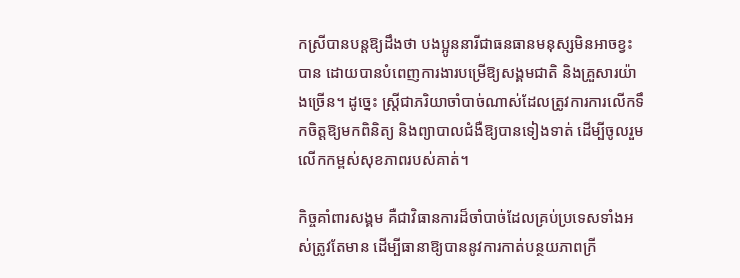កស្រីបានបន្តឱ្យដឹងថា បងប្អូននារីជាធនធានមនុស្សមិនអាចខ្វះបាន ដោយបានបំពេញការងារបម្រើឱ្យសង្គមជាតិ និងគ្រួសារយ៉ាងច្រើន។ ដូច្នេះ ស្ត្រីជាភរិយាចាំបាច់ណាស់ដែលត្រូវការការលើកទឹកចិត្តឱ្យមកពិនិត្យ និងព្យាបាលជំងឺឱ្យបានទៀងទាត់ ដើម្បីចូលរួមលើកកម្ពស់សុខភាពរបស់គាត់។

កិច្ចគាំពារសង្គម គឺជាវិធានការដ៏ចាំបាច់ដែលគ្រប់ប្រទេសទាំងអស់ត្រូវតែមាន ដើម្បីធានាឱ្យបាននូវការកាត់បន្ថយភាពក្រី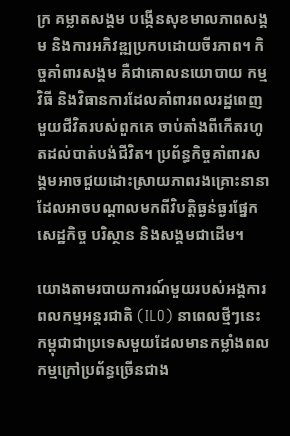ក្រ គម្លាតសង្គម បង្កើនសុខមាលភាពសង្គម និងការអភិវឌ្ឍប្រកបដោយចីរភាព។ កិច្ចគាំពារសង្គម គឺជាគោលនយោបាយ កម្មវិធី និងវិធានការដែលគាំពារពលរដ្ឋពេញមួយជីវិតរបស់ពួកគេ ចាប់តាំងពីកើតរហូតដល់បាត់បង់ជីវិត។ ប្រព័ន្ធកិច្ចគាំពារសង្គមអាចជួយដោះស្រាយភាពរងគ្រោះនានា ដែលអាចបណ្តាលមកពីវិបត្តិធ្ងន់ធ្ងរផ្នែកសេដ្ឋកិច្ច បរិស្ថាន និងសង្គមជាដើម។

យោងតាមរបាយការណ៍មួយរបស់អង្គការពលកម្មអន្តរជាតិ (ILO) នាពេលថ្មីៗនេះ កម្ពុជាជាប្រទេសមួយដែលមានកម្លាំងពលកម្មក្រៅប្រព័ន្ធច្រើនជាង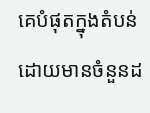គេបំផុតក្នុងតំបន់ ដោយមានចំនួនដ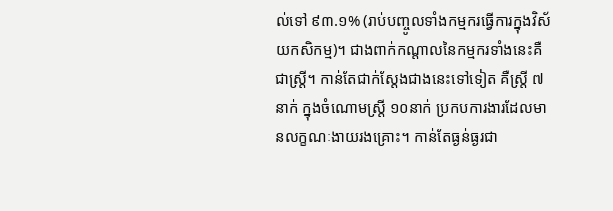ល់ទៅ ៩៣.១% (រាប់បញ្ចូលទាំងកម្មករធ្វើការក្នុងវិស័យកសិកម្ម)។ ជាងពាក់កណ្តាលនៃកម្មករទាំងនេះគឺជាស្ត្រី។ កាន់តែជាក់ស្តែងជាងនេះទៅទៀត គឺស្ត្រី ៧នាក់ ក្នុងចំណោមស្ត្រី ១០នាក់ ប្រកបការងារដែលមានលក្ខណៈងាយរងគ្រោះ។ កាន់តែធ្ងន់ធ្ងរជា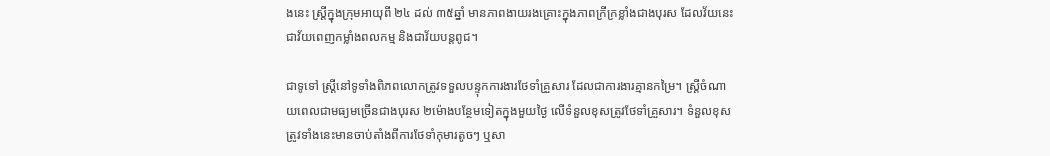ងនេះ ស្ត្រីក្នុងក្រុមអាយុពី ២៤ ដល់ ៣៥ឆ្នាំ មានភាពងាយរងគ្រោះក្នុងភាពក្រីក្រខ្លាំងជាងបុរស ដែលវ័យនេះជាវ័យពេញកម្លាំងពលកម្ម និងជាវ័យបន្តពូជ។

ជាទូទៅ ស្ត្រីនៅទូទាំងពិភពលោកត្រូវទទួលបន្ទុកការងារថែទាំគ្រួសារ ដែលជាការងារគ្មានកម្រៃ។ ស្ត្រីចំណាយពេលជាមធ្យមច្រើនជាងបុរស ២ម៉ោងបន្ថែមទៀតក្នុងមួយថ្ងៃ លើទំនួលខុសត្រូវថែទាំគ្រួសារ។ ទំនួលខុសត្រូវទាំងនេះមានចាប់តាំងពីការថែទាំកុមារតូចៗ ឬសា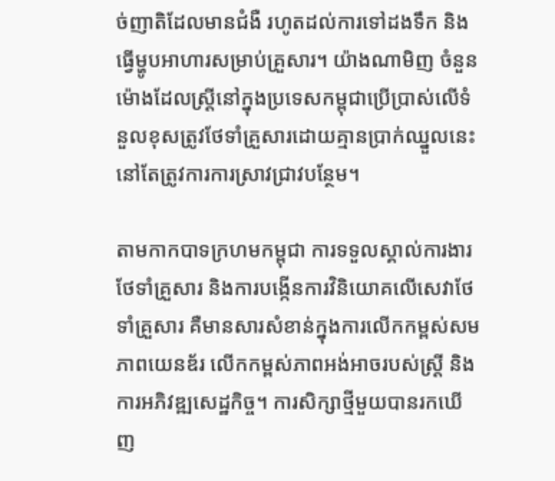ច់ញាតិដែលមានជំងឺ រហូតដល់ការទៅដងទឹក និងធ្វើម្ហូបអាហារសម្រាប់គ្រួសារ។ យ៉ាងណាមិញ ចំនួនម៉ោងដែលស្ត្រីនៅក្នុងប្រទេសកម្ពុជាប្រើប្រាស់លើទំនួលខុសត្រូវថែទាំគ្រួសារដោយគ្មានប្រាក់ឈ្នួលនេះ នៅតែត្រូវការការស្រាវជ្រាវបន្ថែម។

តាមកាកបាទក្រហមកម្ពុជា ការទទួលស្គាល់ការងារថែទាំគ្រួសារ និងការបង្កើនការវិនិយោគលើសេវាថែទាំគ្រួសារ គឺមានសារសំខាន់ក្នុងការលើកកម្ពស់សមភាពយេនឌ័រ លើកកម្ពស់ភាពអង់អាចរបស់ស្ត្រី និងការអភិវឌ្ឍសេដ្ឋកិច្ច។ ការសិក្សាថ្មីមួយបានរកឃើញ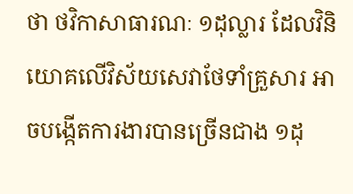ថា ថវិកាសាធារណៈ ១ដុល្លារ ដែលវិនិយោគលើវិស័យសេវាថែទាំគ្រួសារ អាចបង្កើតការងារបានច្រើនជាង ១ដុ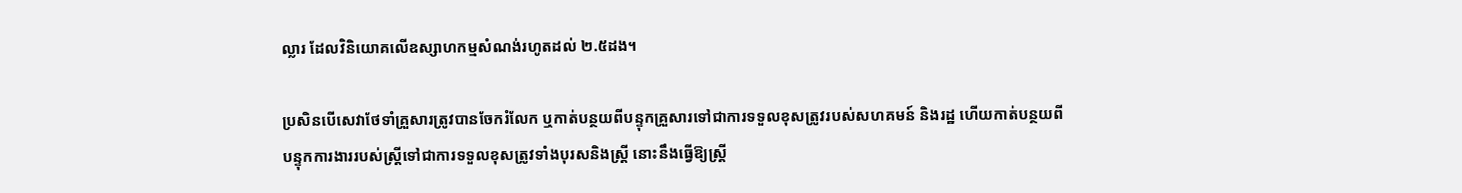ល្លារ ដែលវិនិយោគលើឧស្សាហកម្មសំណង់រហូតដល់ ២.៥ដង។

ប្រសិនបើសេវាថែទាំគ្រួសារត្រូវបានចែករំលែក ឬកាត់បន្ថយពីបន្ទុកគ្រួសារទៅជាការទទួលខុសត្រូវរបស់សហគមន៍ និងរដ្ឋ ហើយកាត់បន្ថយពីបន្ទុកការងាររបស់ស្ត្រីទៅជាការទទួលខុសត្រូវទាំងបុរសនិងស្ត្រី នោះនឹងធ្វើឱ្យស្ត្រី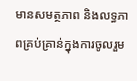មានសមត្ថភាព និងលទ្ធភាពគ្រប់គ្រាន់ក្នុងការចូលរួម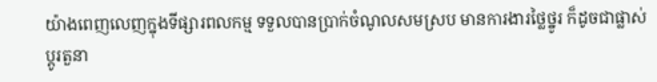យ៉ាងពេញលេញក្នុងទីផ្សារពលកម្ម ទទួលបានប្រាក់ចំណូលសមស្រប មានការងារថ្លៃថ្នូរ ក៏ដូចជាផ្លាស់ប្តូរតួនា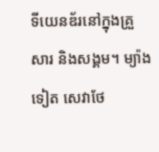ទីយេនឌ័រនៅក្នុងគ្រួសារ និងសង្គម។ ម្យ៉ាងទៀត សេវាថែ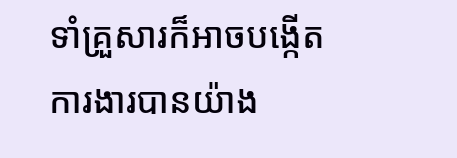ទាំគ្រួសារក៏អាចបង្កើតការងារបានយ៉ាង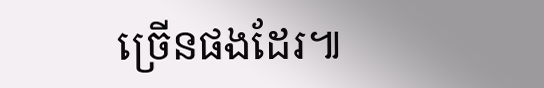ច្រើនផងដែរ៕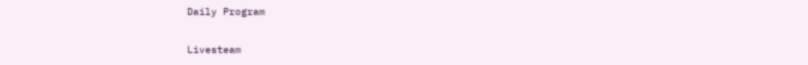Daily Program

Livesteam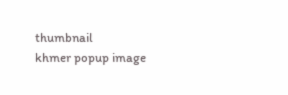thumbnail
khmer popup image